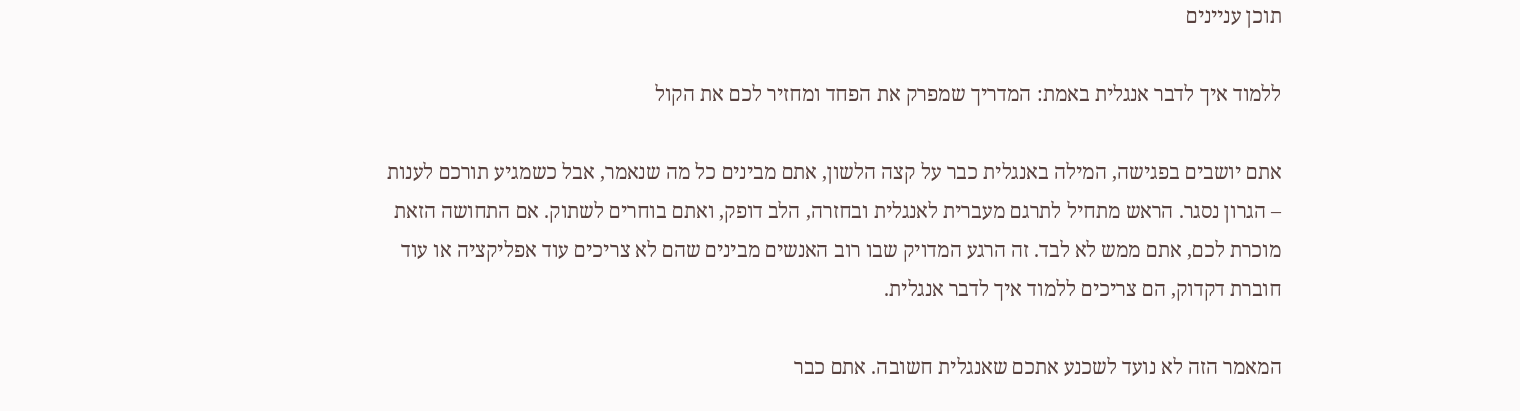תוכן עניינים

ללמוד איך לדבר אנגלית באמת: המדריך שמפרק את הפחד ומחזיר לכם את הקול

אתם יושבים בפגישה, המילה באנגלית כבר על קצה הלשון, אתם מבינים כל מה שנאמר, אבל כשמגיע תורכם לענות – הגרון נסגר. הראש מתחיל לתרגם מעברית לאנגלית ובחזרה, הלב דופק, ואתם בוחרים לשתוק. אם התחושה הזאת מוכרת לכם, אתם ממש לא לבד. זה הרגע המדויק שבו רוב האנשים מבינים שהם לא צריכים עוד אפליקציה או עוד חוברת דקדוק, הם צריכים ללמוד איך לדבר אנגלית.

המאמר הזה לא נועד לשכנע אתכם שאנגלית חשובה. אתם כבר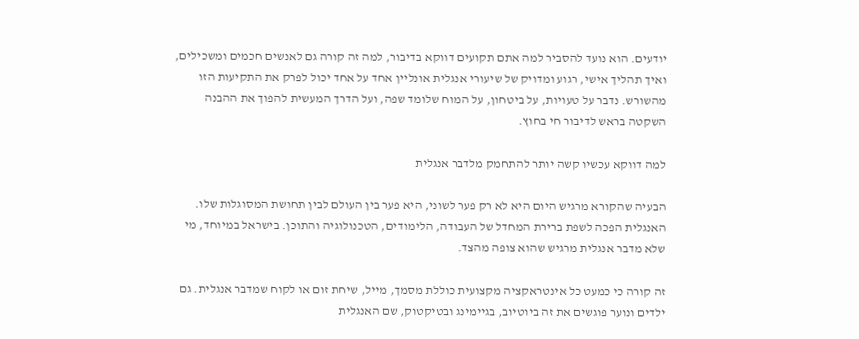יודעים. הוא נועד להסביר למה אתם תקועים דווקא בדיבור, למה זה קורה גם לאנשים חכמים ומשכילים, ואיך תהליך אישי, רגוע ומדויק של שיעורי אנגלית אונליין אחד על אחד יכול לפרק את התקיעות הזו מהשורש. נדבר על טעויות, על ביטחון, על המוח שלומד שפה, ועל הדרך המעשית להפוך את ההבנה השקטה בראש לדיבור חי בחוץ.

למה דווקא עכשיו קשה יותר להתחמק מלדבר אנגלית

הבעיה שהקורא מרגיש היום היא לא רק פער לשוני, היא פער בין העולם לבין תחושת המסוגלות שלו. האנגלית הפכה לשפת ברירת המחדל של העבודה, הלימודים, הטכנולוגיה והתוכן. בישראל במיוחד, מי שלא מדבר אנגלית מרגיש שהוא צופה מהצד.

זה קורה כי כמעט כל אינטראקציה מקצועית כוללת מסמך, מייל, שיחת זום או לקוח שמדבר אנגלית. גם ילדים ונוער פוגשים את זה ביוטיוב, בגיימינג ובטיקטוק, שם האנגלית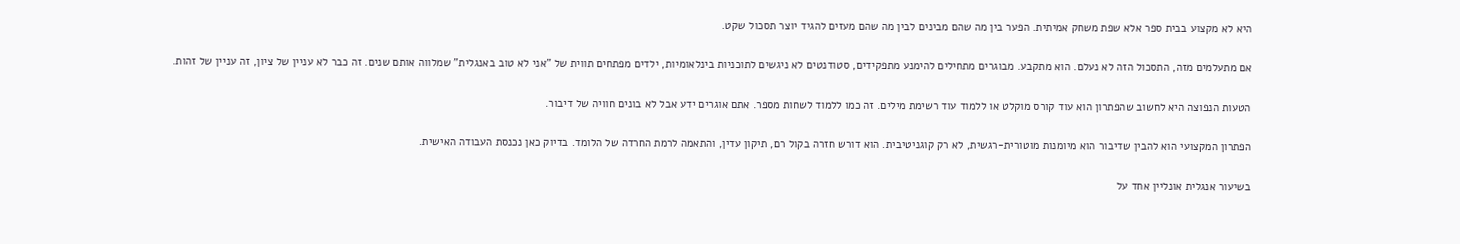היא לא מקצוע בבית ספר אלא שפת משחק אמיתית. הפער בין מה שהם מבינים לבין מה שהם מעזים להגיד יוצר תסכול שקט.

אם מתעלמים מזה, התסכול הזה לא נעלם. הוא מתקבע. מבוגרים מתחילים להימנע מתפקידים, סטודנטים לא ניגשים לתוכניות בינלאומיות, ילדים מפתחים תווית של "אני לא טוב באנגלית" שמלווה אותם שנים. זה כבר לא עניין של ציון, זה עניין של זהות.

הטעות הנפוצה היא לחשוב שהפתרון הוא עוד קורס מוקלט או ללמוד עוד רשימת מילים. זה כמו ללמוד לשחות מספר. אתם אוגרים ידע אבל לא בונים חוויה של דיבור.

הפתרון המקצועי הוא להבין שדיבור הוא מיומנות מוטורית-רגשית, לא רק קוגניטיבית. הוא דורש חזרה בקול רם, תיקון עדין, והתאמה לרמת החרדה של הלומד. בדיוק כאן נכנסת העבודה האישית.

בשיעור אנגלית אונליין אחד על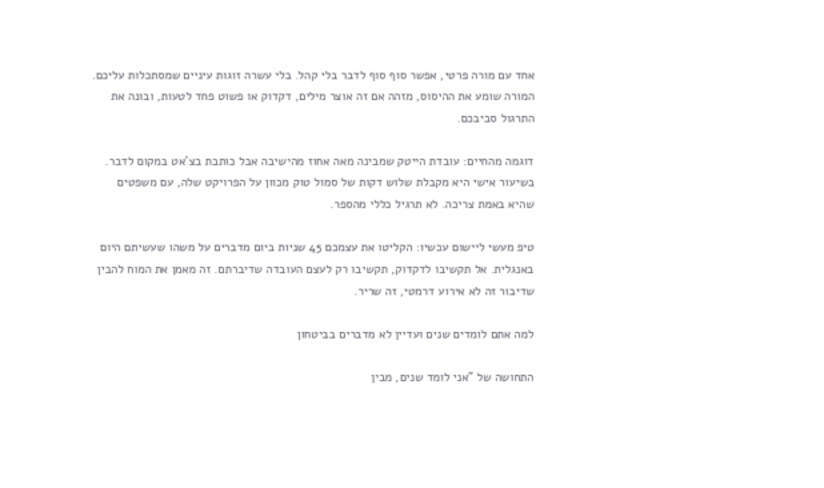אחד עם מורה פרטי, אפשר סוף סוף לדבר בלי קהל. בלי עשרה זוגות עיניים שמסתכלות עליכם. המורה שומע את ההיסוס, מזהה אם זה אוצר מילים, דקדוק או פשוט פחד לטעות, ובונה את התרגול סביבכם.

דוגמה מהחיים: עובדת הייטק שמבינה מאה אחוז מהישיבה אבל כותבת בצ'אט במקום לדבר. בשיעור אישי היא מקבלת שלוש דקות של סמול טוק מכוון על הפרויקט שלה, עם משפטים שהיא באמת צריכה. לא תרגיל כללי מהספר.

טיפ מעשי ליישום עכשיו: הקליטו את עצמכם 45 שניות ביום מדברים על משהו שעשיתם היום באנגלית. אל תקשיבו לדקדוק, תקשיבו רק לעצם העובדה שדיברתם. זה מאמן את המוח להבין שדיבור זה לא אירוע דרמטי, זה שריר.

למה אתם לומדים שנים ועדיין לא מדברים בביטחון

התחושה של "אני לומד שנים, מבין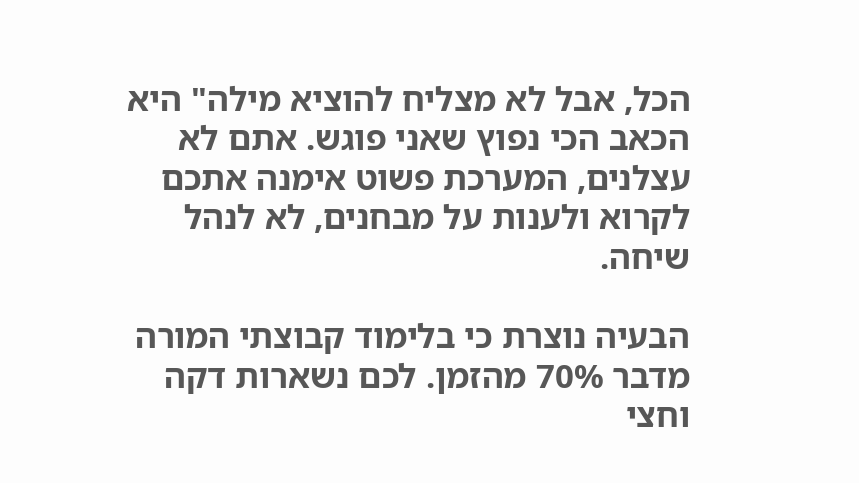הכל, אבל לא מצליח להוציא מילה" היא הכאב הכי נפוץ שאני פוגש. אתם לא עצלנים, המערכת פשוט אימנה אתכם לקרוא ולענות על מבחנים, לא לנהל שיחה.

הבעיה נוצרת כי בלימוד קבוצתי המורה מדבר 70% מהזמן. לכם נשארות דקה וחצי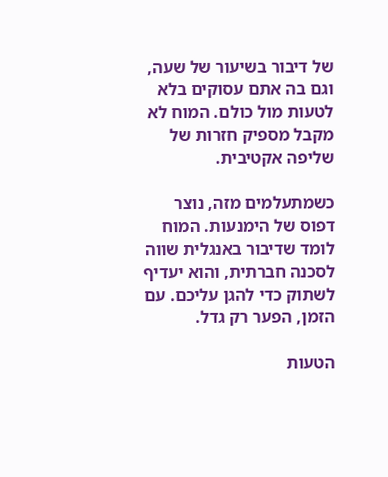של דיבור בשיעור של שעה, וגם בה אתם עסוקים בלא לטעות מול כולם. המוח לא מקבל מספיק חזרות של שליפה אקטיבית.

כשמתעלמים מזה, נוצר דפוס של הימנעות. המוח לומד שדיבור באנגלית שווה לסכנה חברתית, והוא יעדיף לשתוק כדי להגן עליכם. עם הזמן, הפער רק גדל.

הטעות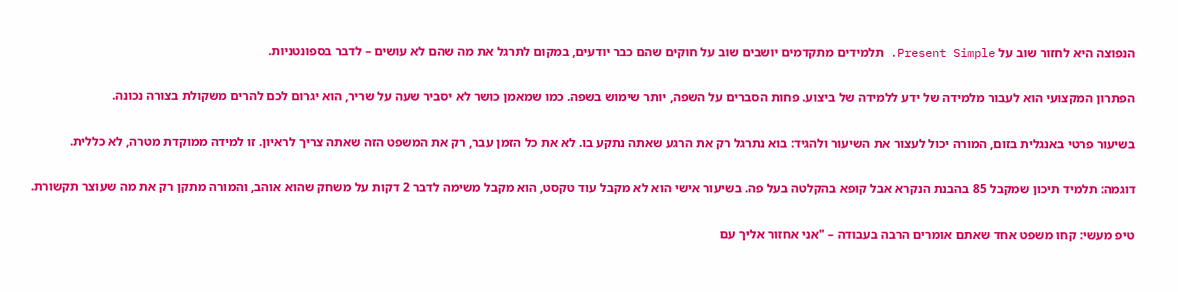הנפוצה היא לחזור שוב על Present Simple. תלמידים מתקדמים יושבים שוב על חוקים שהם כבר יודעים, במקום לתרגל את מה שהם לא עושים – לדבר בספונטניות.

הפתרון המקצועי הוא לעבור מלמידה של ידע ללמידה של ביצוע. פחות הסברים על השפה, יותר שימוש בשפה. כמו שמאמן כושר לא יסביר שעה על שריר, הוא יגרום לכם להרים משקולת בצורה נכונה.

בשיעור פרטי באנגלית בזום, המורה יכול לעצור את השיעור ולהגיד: בוא נתרגל רק את הרגע שאתה נתקע בו. לא את כל הזמן עבר, רק את המשפט הזה שאתה צריך לראיון. זו למידה ממוקדת מטרה, לא כללית.

דוגמה: תלמיד תיכון שמקבל 85 בהבנת הנקרא אבל קופא בהקלטה בעל פה. בשיעור אישי הוא לא מקבל עוד טקסט, הוא מקבל משימה לדבר 2 דקות על משחק שהוא אוהב, והמורה מתקן רק את מה שעוצר תקשורת.

טיפ מעשי: קחו משפט אחד שאתם אומרים הרבה בעבודה – "אני אחזור אליך עם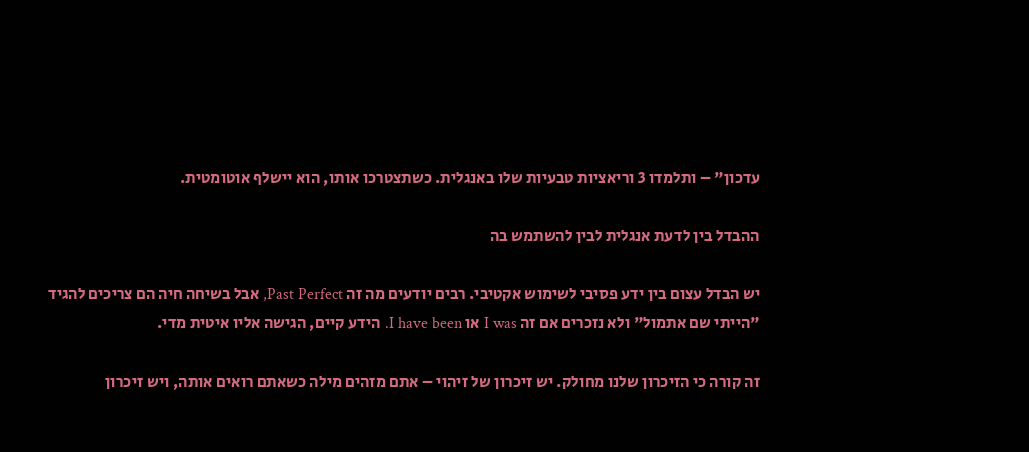עדכון" – ותלמדו 3 וריאציות טבעיות שלו באנגלית. כשתצטרכו אותו, הוא יישלף אוטומטית.

ההבדל בין לדעת אנגלית לבין להשתמש בה

יש הבדל עצום בין ידע פסיבי לשימוש אקטיבי. רבים יודעים מה זה Past Perfect, אבל בשיחה חיה הם צריכים להגיד "הייתי שם אתמול" ולא נזכרים אם זה I was או I have been. הידע קיים, הגישה אליו איטית מדי.

זה קורה כי הזיכרון שלנו מחולק. יש זיכרון של זיהוי – אתם מזהים מילה כשאתם רואים אותה, ויש זיכרון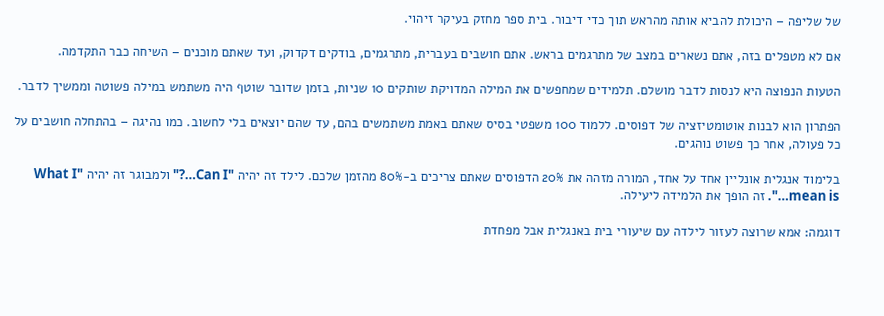של שליפה – היכולת להביא אותה מהראש תוך כדי דיבור. בית ספר מחזק בעיקר זיהוי.

אם לא מטפלים בזה, אתם נשארים במצב של מתרגמים בראש. אתם חושבים בעברית, מתרגמים, בודקים דקדוק, ועד שאתם מוכנים – השיחה כבר התקדמה.

הטעות הנפוצה היא לנסות לדבר מושלם. תלמידים שמחפשים את המילה המדויקת שותקים 10 שניות, בזמן שדובר שוטף היה משתמש במילה פשוטה וממשיך לדבר.

הפתרון הוא לבנות אוטומטיזציה של דפוסים. ללמוד 100 משפטי בסיס שאתם באמת משתמשים בהם, עד שהם יוצאים בלי לחשוב. כמו נהיגה – בהתחלה חושבים על כל פעולה, אחר כך פשוט נוהגים.

בלימוד אנגלית אונליין אחד על אחד, המורה מזהה את 20% הדפוסים שאתם צריכים ב-80% מהזמן שלכם. לילד זה יהיה "Can I…?" ולמבוגר זה יהיה "What I mean is…". זה הופך את הלמידה ליעילה.

דוגמה: אמא שרוצה לעזור לילדה עם שיעורי בית באנגלית אבל מפחדת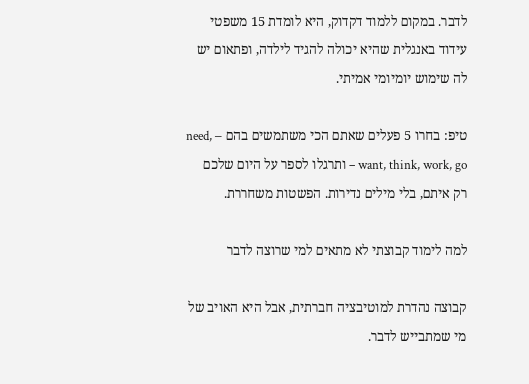לדבר. במקום ללמוד דקדוק, היא לומדת 15 משפטי עידוד באנגלית שהיא יכולה להגיד לילדה, ופתאום יש לה שימוש יומיומי אמיתי.

טיפ: בחרו 5 פעלים שאתם הכי משתמשים בהם – need, want, think, work, go – ותרגלו לספר על היום שלכם רק איתם, בלי מילים נדירות. הפשטות משחררת.

למה לימוד קבוצתי לא מתאים למי שרוצה לדבר

קבוצה נהדרת למוטיבציה חברתית, אבל היא האויב של מי שמתבייש לדבר.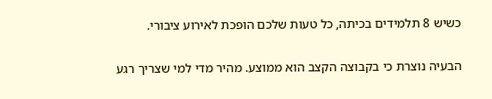כשיש 8 תלמידים בכיתה, כל טעות שלכם הופכת לאירוע ציבורי.

הבעיה נוצרת כי בקבוצה הקצב הוא ממוצע. מהיר מדי למי שצריך רגע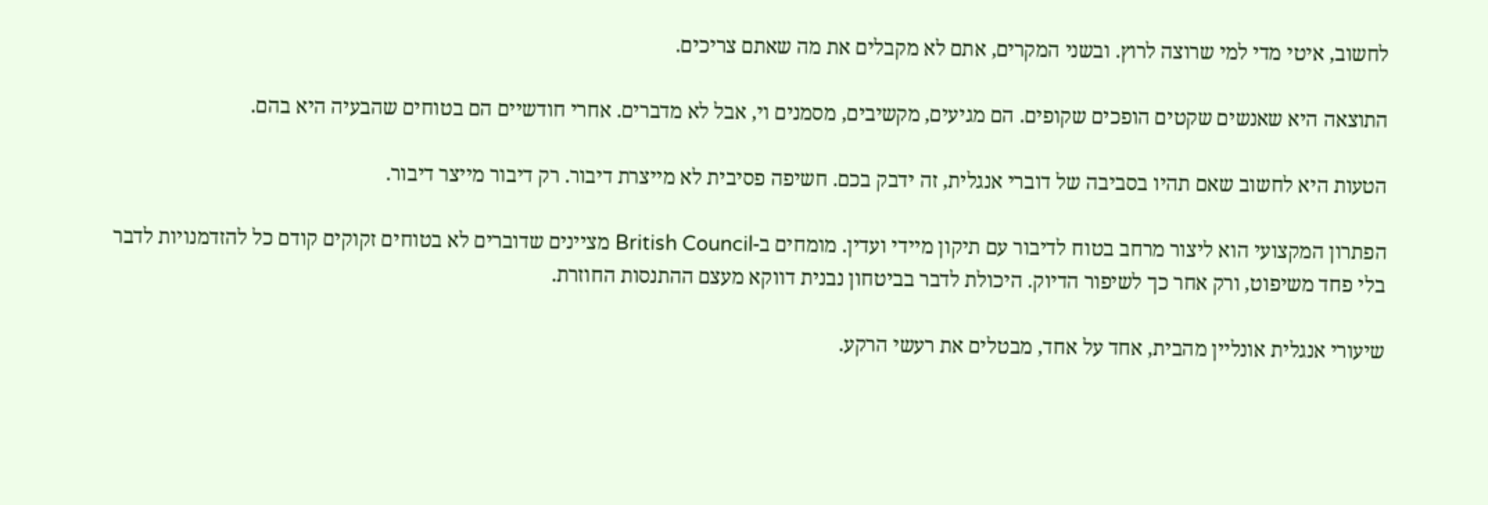לחשוב, איטי מדי למי שרוצה לרוץ. ובשני המקרים, אתם לא מקבלים את מה שאתם צריכים.

התוצאה היא שאנשים שקטים הופכים שקופים. הם מגיעים, מקשיבים, מסמנים וי, אבל לא מדברים. אחרי חודשיים הם בטוחים שהבעיה היא בהם.

הטעות היא לחשוב שאם תהיו בסביבה של דוברי אנגלית, זה ידבק בכם. חשיפה פסיבית לא מייצרת דיבור. רק דיבור מייצר דיבור.

הפתרון המקצועי הוא ליצור מרחב בטוח לדיבור עם תיקון מיידי ועדין. מומחים ב-British Council מציינים שדוברים לא בטוחים זקוקים קודם כל להזדמנויות לדבר בלי פחד משיפוט, ורק אחר כך לשיפור הדיוק. היכולת לדבר בביטחון נבנית דווקא מעצם ההתנסות החוזרת.

שיעורי אנגלית אונליין מהבית, אחד על אחד, מבטלים את רעשי הרקע.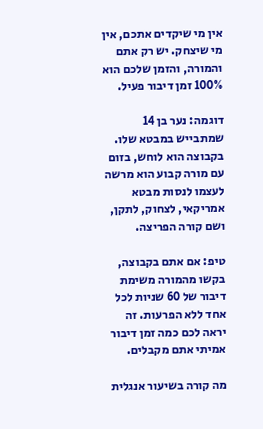אין מי שיקדים אתכם, אין מי שיצחק. יש רק אתם והמורה, והזמן שלכם הוא 100% זמן דיבור פעיל.

דוגמה: נער בן 14 שמתבייש במבטא שלו. בקבוצה הוא לוחש, בזום עם מורה קבוע הוא מרשה לעצמו לנסות מבטא אמריקאי, לצחוק, לתקן, ושם קורה הפריצה.

טיפ: אם אתם בקבוצה, בקשו מהמורה משימת דיבור של 60 שניות לכל אחד ללא הפרעות. זה יראה לכם כמה זמן דיבור אמיתי אתם מקבלים.

מה קורה בשיעור אנגלית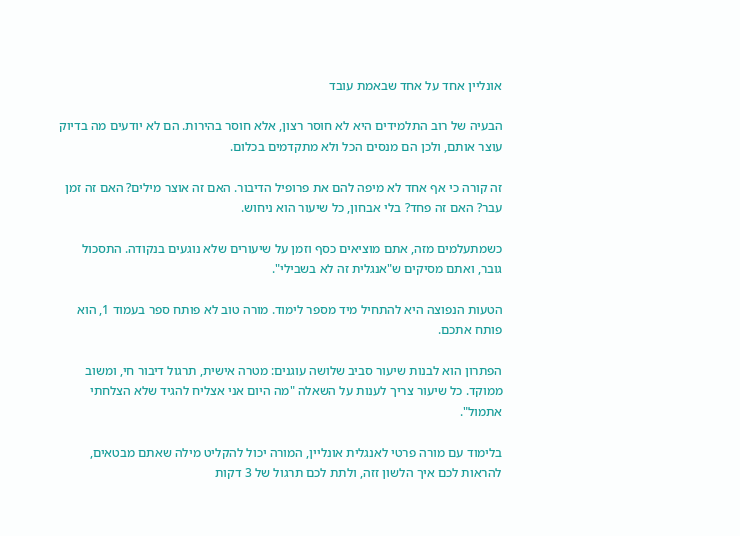אונליין אחד על אחד שבאמת עובד

הבעיה של רוב התלמידים היא לא חוסר רצון, אלא חוסר בהירות. הם לא יודעים מה בדיוק עוצר אותם, ולכן הם מנסים הכל ולא מתקדמים בכלום.

זה קורה כי אף אחד לא מיפה להם את פרופיל הדיבור. האם זה אוצר מילים? האם זה זמן עבר? האם זה פחד? בלי אבחון, כל שיעור הוא ניחוש.

כשמתעלמים מזה, אתם מוציאים כסף וזמן על שיעורים שלא נוגעים בנקודה. התסכול גובר, ואתם מסיקים ש"אנגלית זה לא בשבילי".

הטעות הנפוצה היא להתחיל מיד מספר לימוד. מורה טוב לא פותח ספר בעמוד 1, הוא פותח אתכם.

הפתרון הוא לבנות שיעור סביב שלושה עוגנים: מטרה אישית, תרגול דיבור חי, ומשוב ממוקד. כל שיעור צריך לענות על השאלה "מה היום אני אצליח להגיד שלא הצלחתי אתמול".

בלימוד עם מורה פרטי לאנגלית אונליין, המורה יכול להקליט מילה שאתם מבטאים, להראות לכם איך הלשון זזה, ולתת לכם תרגול של 3 דקות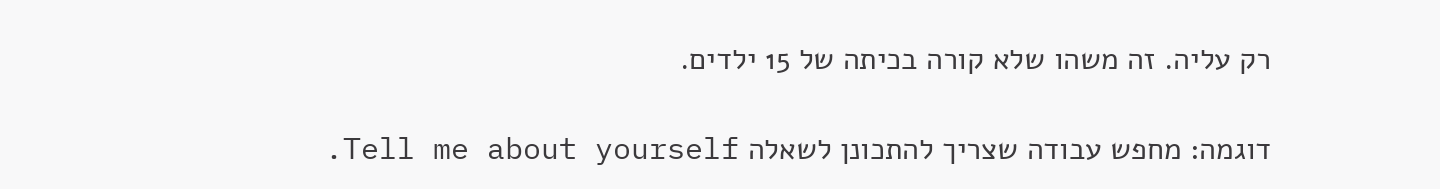רק עליה. זה משהו שלא קורה בכיתה של 15 ילדים.

דוגמה: מחפש עבודה שצריך להתכונן לשאלה Tell me about yourself.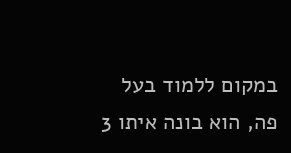במקום ללמוד בעל פה, הוא בונה איתו 3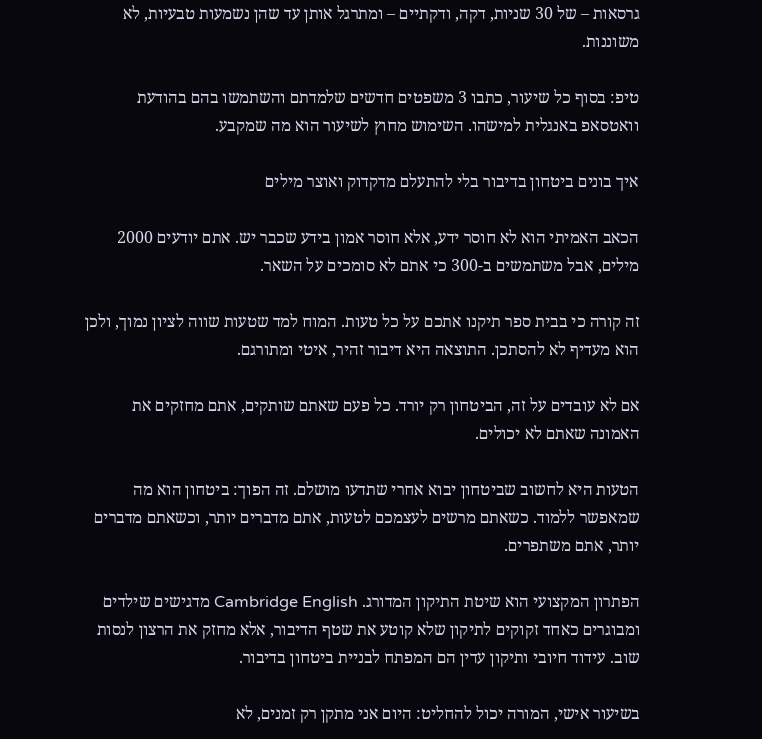גרסאות – של 30 שניות, דקה, ודקתיים – ומתרגל אותן עד שהן נשמעות טבעיות, לא משוננות.

טיפ: בסוף כל שיעור, כתבו 3 משפטים חדשים שלמדתם והשתמשו בהם בהודעת וואטסאפ באנגלית למישהו. השימוש מחוץ לשיעור הוא מה שמקבע.

איך בונים ביטחון בדיבור בלי להתעלם מדקדוק ואוצר מילים

הכאב האמיתי הוא לא חוסר ידע, אלא חוסר אמון בידע שכבר יש. אתם יודעים 2000 מילים, אבל משתמשים ב-300 כי אתם לא סומכים על השאר.

זה קורה כי בבית ספר תיקנו אתכם על כל טעות. המוח למד שטעות שווה לציון נמוך, ולכן הוא מעדיף לא להסתכן. התוצאה היא דיבור זהיר, איטי ומתורגם.

אם לא עובדים על זה, הביטחון רק יורד. כל פעם שאתם שותקים, אתם מחזקים את האמונה שאתם לא יכולים.

הטעות היא לחשוב שביטחון יבוא אחרי שתדעו מושלם. זה הפוך: ביטחון הוא מה שמאפשר ללמוד. כשאתם מרשים לעצמכם לטעות, אתם מדברים יותר, וכשאתם מדברים יותר, אתם משתפרים.

הפתרון המקצועי הוא שיטת התיקון המדורג. Cambridge English מדגישים שילדים ומבוגרים כאחד זקוקים לתיקון שלא קוטע את שטף הדיבור, אלא מחזק את הרצון לנסות שוב. עידוד חיובי ותיקון עדין הם המפתח לבניית ביטחון בדיבור.

בשיעור אישי, המורה יכול להחליט: היום אני מתקן רק זמנים, לא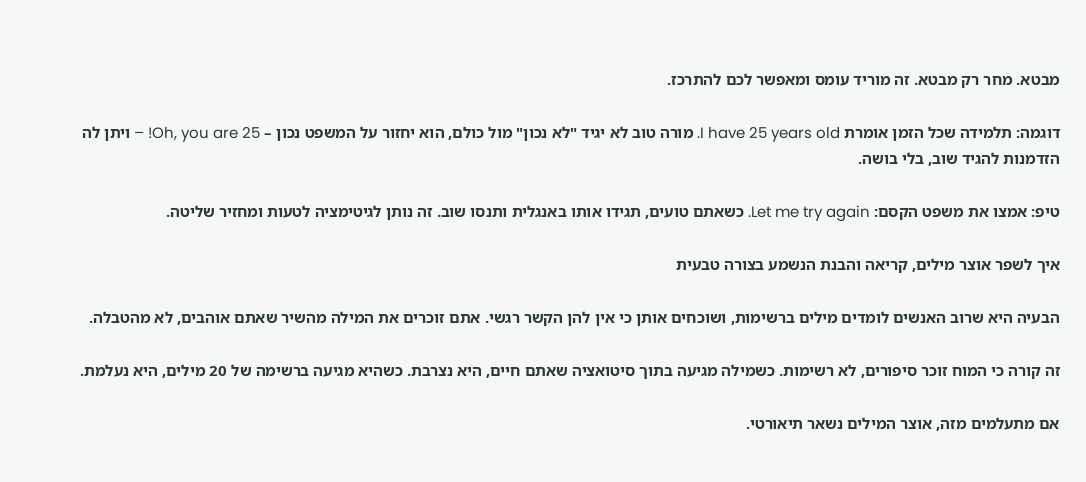מבטא. מחר רק מבטא. זה מוריד עומס ומאפשר לכם להתרכז.

דוגמה: תלמידה שכל הזמן אומרת I have 25 years old. מורה טוב לא יגיד "לא נכון" מול כולם, הוא יחזור על המשפט נכון – Oh, you are 25! – ויתן לה הזדמנות להגיד שוב, בלי בושה.

טיפ: אמצו את משפט הקסם: Let me try again. כשאתם טועים, תגידו אותו באנגלית ותנסו שוב. זה נותן לגיטימציה לטעות ומחזיר שליטה.

איך לשפר אוצר מילים, קריאה והבנת הנשמע בצורה טבעית

הבעיה היא שרוב האנשים לומדים מילים ברשימות, ושוכחים אותן כי אין להן הקשר רגשי. אתם זוכרים את המילה מהשיר שאתם אוהבים, לא מהטבלה.

זה קורה כי המוח זוכר סיפורים, לא רשימות. כשמילה מגיעה בתוך סיטואציה שאתם חיים, היא נצרבת. כשהיא מגיעה ברשימה של 20 מילים, היא נעלמת.

אם מתעלמים מזה, אוצר המילים נשאר תיאורטי.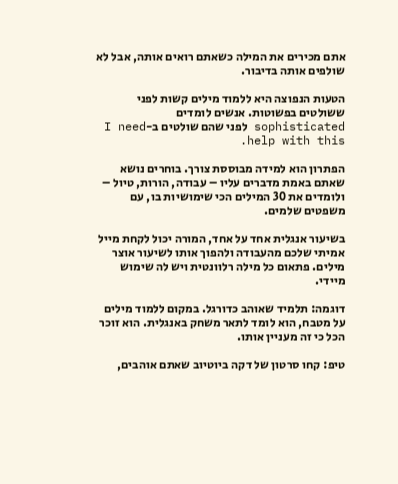אתם מכירים את המילה כשאתם רואים אותה, אבל לא שולפים אותה בדיבור.

הטעות הנפוצה היא ללמוד מילים קשות לפני ששולטים בפשוטות. אנשים לומדים sophisticated לפני שהם שולטים ב-I need help with this.

הפתרון הוא למידה מבוססת צורך. בוחרים נושא שאתם באמת מדברים עליו – עבודה, הורות, טיול – ולומדים את 30 המילים הכי שימושיות בו, עם משפטים שלמים.

בשיעור אנגלית אחד על אחד, המורה יכול לקחת מייל אמיתי שלכם מהעבודה ולהפוך אותו לשיעור אוצר מילים. פתאום כל מילה רלוונטית ויש לה שימוש מיידי.

דוגמה: תלמיד שאוהב כדורגל. במקום ללמוד מילים על מטבח, הוא לומד לתאר משחק באנגלית. הוא זוכר הכל כי זה מעניין אותו.

טיפ: קחו סרטון של דקה ביוטיוב שאתם אוהבים,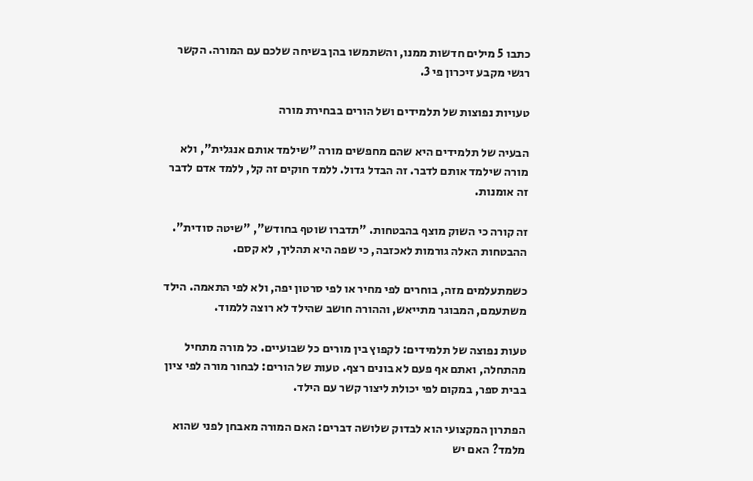כתבו 5 מילים חדשות ממנו, והשתמשו בהן בשיחה שלכם עם המורה. הקשר רגשי מקבע זיכרון פי 3.

טעויות נפוצות של תלמידים ושל הורים בבחירת מורה

הבעיה של תלמידים היא שהם מחפשים מורה "שילמד אותם אנגלית", ולא מורה שילמד אותם לדבר. זה הבדל גדול. ללמד חוקים זה קל, ללמד אדם לדבר זה אומנות.

זה קורה כי השוק מוצף בהבטחות. "תדברו שוטף בחודש", "שיטה סודית". ההבטחות האלה גורמות לאכזבה, כי שפה היא תהליך, לא קסם.

כשמתעלמים מזה, בוחרים לפי מחיר או לפי סרטון יפה, ולא לפי התאמה. הילד משתעמם, המבוגר מתייאש, וההורה חושב שהילד לא רוצה ללמוד.

טעות נפוצה של תלמידים: לקפוץ בין מורים כל שבועיים. כל מורה מתחיל מהתחלה, ואתם אף פעם לא בונים רצף. טעות של הורים: לבחור מורה לפי ציון בבית ספר, במקום לפי יכולת ליצור קשר עם הילד.

הפתרון המקצועי הוא לבדוק שלושה דברים: האם המורה מאבחן לפני שהוא מלמד? האם יש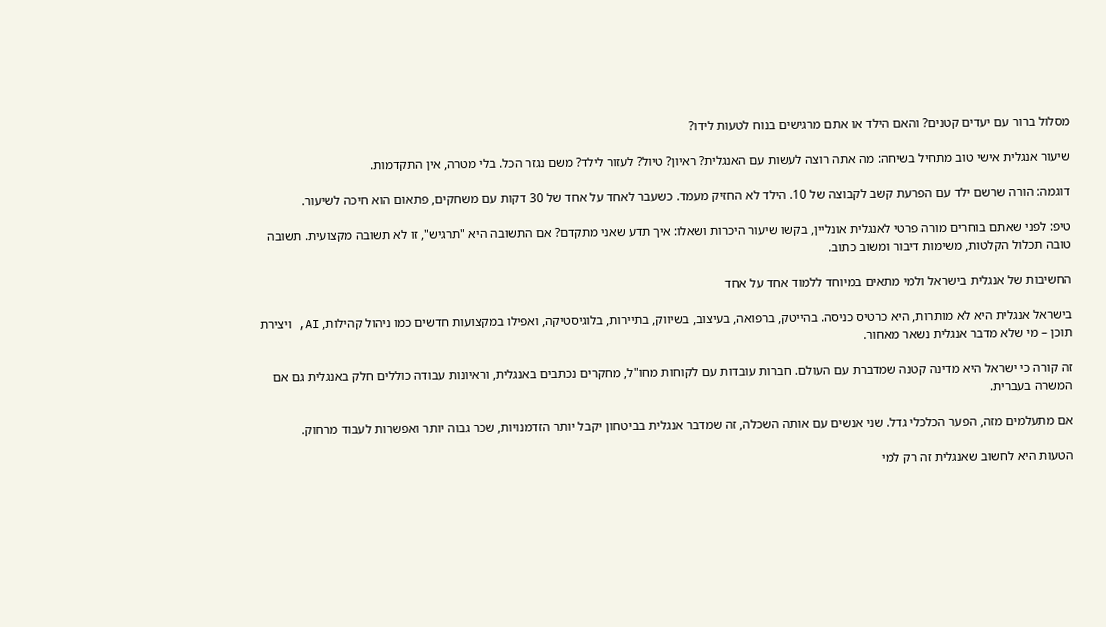מסלול ברור עם יעדים קטנים? והאם הילד או אתם מרגישים בנוח לטעות לידו?

שיעור אנגלית אישי טוב מתחיל בשיחה: מה אתה רוצה לעשות עם האנגלית? ראיון? טיול? לעזור לילד? משם נגזר הכל. בלי מטרה, אין התקדמות.

דוגמה: הורה שרשם ילד עם הפרעת קשב לקבוצה של 10. הילד לא החזיק מעמד. כשעבר לאחד על אחד של 30 דקות עם משחקים, פתאום הוא חיכה לשיעור.

טיפ: לפני שאתם בוחרים מורה פרטי לאנגלית אונליין, בקשו שיעור היכרות ושאלו: איך תדע שאני מתקדם? אם התשובה היא "תרגיש", זו לא תשובה מקצועית. תשובה טובה תכלול הקלטות, משימות דיבור ומשוב כתוב.

החשיבות של אנגלית בישראל ולמי מתאים במיוחד ללמוד אחד על אחד

בישראל אנגלית היא לא מותרות, היא כרטיס כניסה. בהייטק, ברפואה, בעיצוב, בשיווק, בתיירות, בלוגיסטיקה, ואפילו במקצועות חדשים כמו ניהול קהילות, AI, ויצירת תוכן – מי שלא מדבר אנגלית נשאר מאחור.

זה קורה כי ישראל היא מדינה קטנה שמדברת עם העולם. חברות עובדות עם לקוחות מחו"ל, מחקרים נכתבים באנגלית, וראיונות עבודה כוללים חלק באנגלית גם אם המשרה בעברית.

אם מתעלמים מזה, הפער הכלכלי גדל. שני אנשים עם אותה השכלה, זה שמדבר אנגלית בביטחון יקבל יותר הזדמנויות, שכר גבוה יותר ואפשרות לעבוד מרחוק.

הטעות היא לחשוב שאנגלית זה רק למי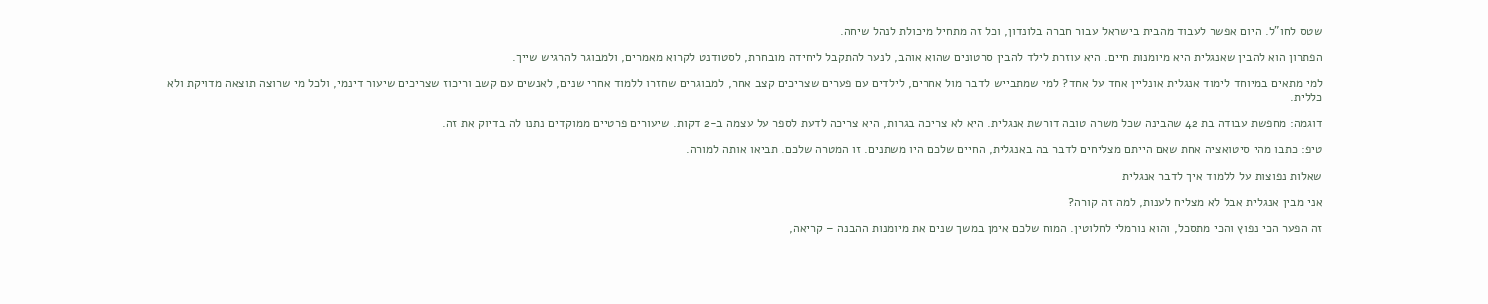שטס לחו"ל. היום אפשר לעבוד מהבית בישראל עבור חברה בלונדון, וכל זה מתחיל מיכולת לנהל שיחה.

הפתרון הוא להבין שאנגלית היא מיומנות חיים. היא עוזרת לילד להבין סרטונים שהוא אוהב, לנער להתקבל ליחידה מובחרת, לסטודנט לקרוא מאמרים, ולמבוגר להרגיש שייך.

למי מתאים במיוחד לימוד אנגלית אונליין אחד על אחד? למי שמתבייש לדבר מול אחרים, לילדים עם פערים שצריכים קצב אחר, למבוגרים שחזרו ללמוד אחרי שנים, לאנשים עם קשב וריכוז שצריכים שיעור דינמי, ולכל מי שרוצה תוצאה מדויקת ולא כללית.

דוגמה: מחפשת עבודה בת 42 שהבינה שכל משרה טובה דורשת אנגלית. היא לא צריכה בגרות, היא צריכה לדעת לספר על עצמה ב-2 דקות. שיעורים פרטיים ממוקדים נתנו לה בדיוק את זה.

טיפ: כתבו מהי סיטואציה אחת שאם הייתם מצליחים לדבר בה באנגלית, החיים שלכם היו משתנים. זו המטרה שלכם. תביאו אותה למורה.

שאלות נפוצות על ללמוד איך לדבר אנגלית

אני מבין אנגלית אבל לא מצליח לענות, למה זה קורה?

זה הפער הכי נפוץ והכי מתסכל, והוא נורמלי לחלוטין. המוח שלכם אימן במשך שנים את מיומנות ההבנה – קריאה,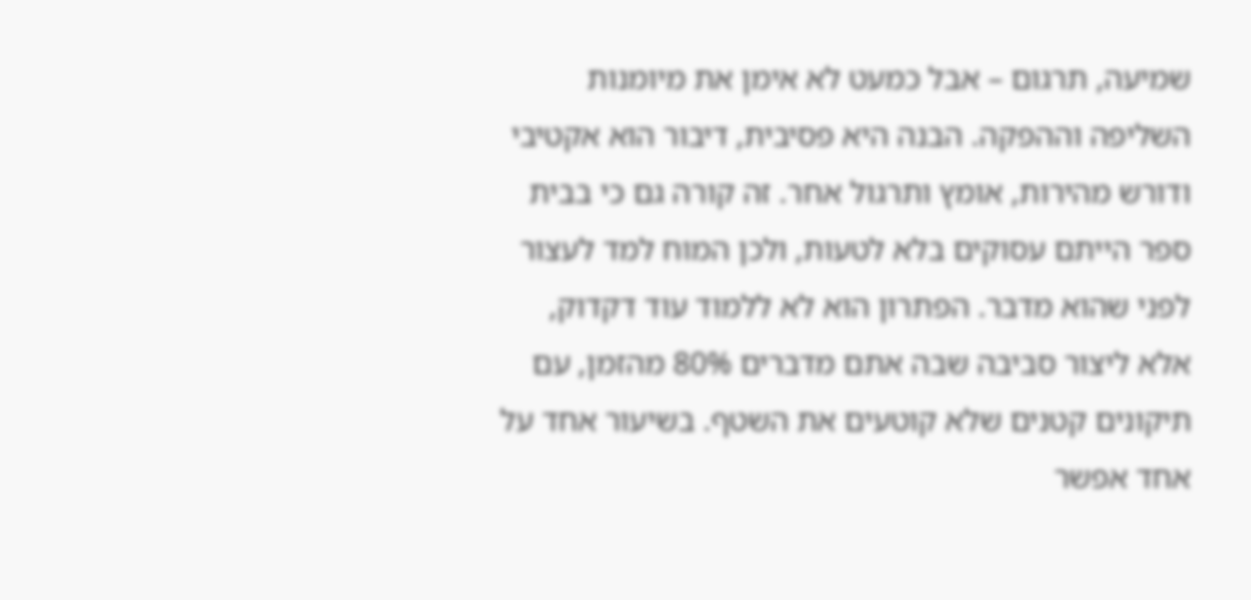שמיעה, תרגום – אבל כמעט לא אימן את מיומנות השליפה וההפקה. הבנה היא פסיבית, דיבור הוא אקטיבי ודורש מהירות, אומץ ותרגול אחר. זה קורה גם כי בבית ספר הייתם עסוקים בלא לטעות, ולכן המוח למד לעצור לפני שהוא מדבר. הפתרון הוא לא ללמוד עוד דקדוק, אלא ליצור סביבה שבה אתם מדברים 80% מהזמן, עם תיקונים קטנים שלא קוטעים את השטף. בשיעור אחד על אחד אפשר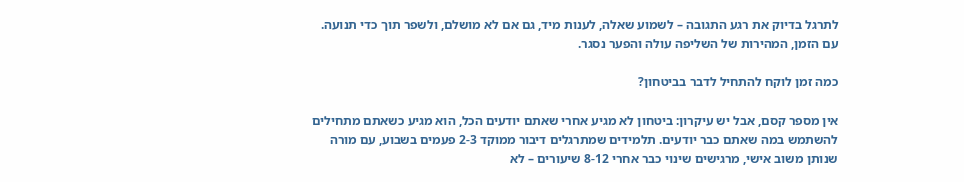לתרגל בדיוק את רגע התגובה – לשמוע שאלה, לענות מיד, גם אם לא מושלם, ולשפר תוך כדי תנועה. עם הזמן, המהירות של השליפה עולה והפער נסגר.

כמה זמן לוקח להתחיל לדבר בביטחון?

אין מספר קסם, אבל יש עיקרון: ביטחון לא מגיע אחרי שאתם יודעים הכל, הוא מגיע כשאתם מתחילים להשתמש במה שאתם כבר יודעים. תלמידים שמתרגלים דיבור ממוקד 2-3 פעמים בשבוע, עם מורה שנותן משוב אישי, מרגישים שינוי כבר אחרי 8-12 שיעורים – לא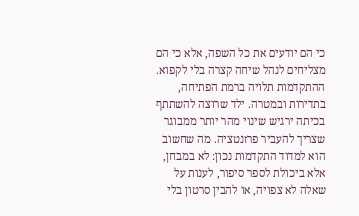כי הם יודעים את כל השפה, אלא כי הם מצליחים לנהל שיחה קצרה בלי לקפוא. ההתקדמות תלויה ברמת הפתיחה, בתדירות ובמטרה. ילד שרוצה להשתתף בכיתה ירגיש שינוי מהר יותר ממבוגר שצריך להעביר פרזנטציה. מה שחשוב הוא למדוד התקדמות נכון: לא במבחן, אלא ביכולת לספר סיפור, לענות על שאלה לא צפויה, או להבין סרטון בלי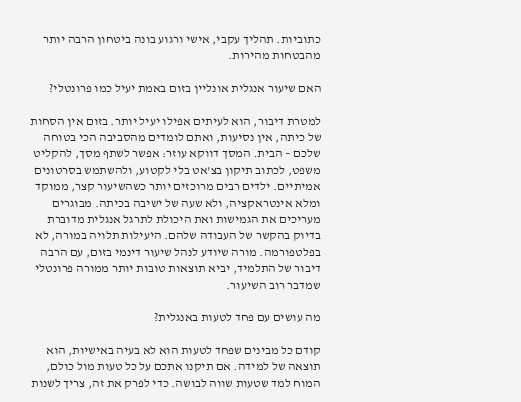כתוביות. תהליך עקבי, אישי ורגוע בונה ביטחון הרבה יותר מהבטחות מהירות.

האם שיעור אנגלית אונליין בזום באמת יעיל כמו פרונטלי?

למטרת דיבור, הוא לעיתים אפילו יעיל יותר. בזום אין הסחות של כיתה, אין נסיעות, ואתם לומדים מהסביבה הכי בטוחה שלכם – הבית. המסך דווקא עוזר: אפשר לשתף מסך, להקליט משפט, לכתוב תיקון בצ'אט בלי לקטוע, ולהשתמש בסרטונים אמיתיים. ילדים רבים מרוכזים יותר כשהשיעור קצר, ממוקד ומלא אינטראקציה, ולא שעה של ישיבה בכיתה. מבוגרים מעריכים את הגמישות ואת היכולת לתרגל אנגלית מדוברת בדיוק בהקשר של העבודה שלהם. היעילות תלויה במורה, לא בפלטפורמה. מורה שיודע לנהל שיעור דינמי בזום, עם הרבה דיבור של התלמיד, יביא תוצאות טובות יותר ממורה פרונטלי שמדבר רוב השיעור.

מה עושים עם פחד לטעות באנגלית?

קודם כל מבינים שפחד לטעות הוא לא בעיה באישיות, הוא תוצאה של למידה. אם תיקנו אתכם על כל טעות מול כולם, המוח למד שטעות שווה לבושה. כדי לפרק את זה, צריך לשנות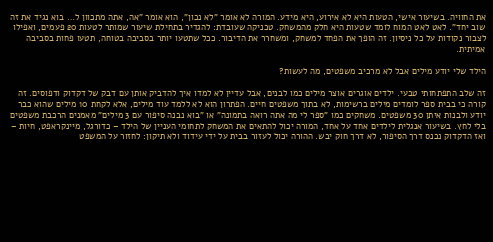את החוויה. בשיעור אישי, הטעות היא לא אירוע, היא מידע. המורה לא אומר "לא נכון", הוא אומר "אה, אתה מתכוון ל… בוא נגיד את זה שוב יחד". לאט לאט המוח לומד שטעות היא חלק מהמשחק. טכניקה שעובדת: להגדיר בתחילת שיעור שמותר לטעות 20 פעמים, ואפילו לצבור נקודות על כל ניסיון. זה הופך את הפחד למשחק, ומשחרר את הדיבור. ככל שתטעו יותר בסביבה בטוחה, תטעו פחות בסביבה אמיתית.

הילד שלי יודע מילים אבל לא מרכיב משפטים, מה לעשות?

זה שלב התפתחותי טבעי. ילדים אוגרים אוצר מילים כמו לבנים, אבל עדיין לא למדו איך להדביק אותן עם דבק של דקדוק ודפוסים. זה קורה כי בבית ספר לומדים מילים ברשימות, לא בתוך משפטים חיים. הפתרון הוא לא ללמד עוד מילים, אלא לקחת 10 מילים שהוא כבר יודע ולבנות איתן 30 משפטים. משחקים כמו "ספר לי מה אתה רואה בתמונה" או "בוא נבנה סיפור עם 3 מילים" מאמנים הרכבת משפטים בלי לחץ. בשיעור אנגלית לילדים אחד על אחד, המורה יכול להתאים את המשחק לתחומי העניין של הילד – כדורגל, מיינקראפט, חיות – ואז הדקדוק נכנס דרך הסיפור, לא דרך חוק יבש. ההורה יכול לעזור בבית על ידי עידוד ולא תיקון: לחזור על המשפט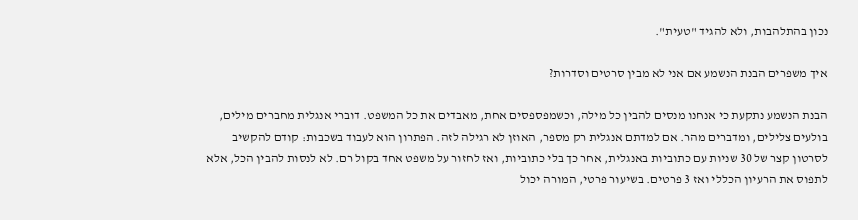נכון בהתלהבות, ולא להגיד "טעית".

איך משפרים הבנת הנשמע אם אני לא מבין סרטים וסדרות?

הבנת הנשמע נתקעת כי אנחנו מנסים להבין כל מילה, וכשמפספסים אחת, מאבדים את כל המשפט. דוברי אנגלית מחברים מילים, בולעים צלילים, ומדברים מהר. אם למדתם אנגלית רק מספר, האוזן לא רגילה לזה. הפתרון הוא לעבוד בשכבות: קודם להקשיב לסרטון קצר של 30 שניות עם כתוביות באנגלית, אחר כך בלי כתוביות, ואז לחזור על משפט אחד בקול רם. לא לנסות להבין הכל, אלא לתפוס את הרעיון הכללי ואז 3 פרטים. בשיעור פרטי, המורה יכול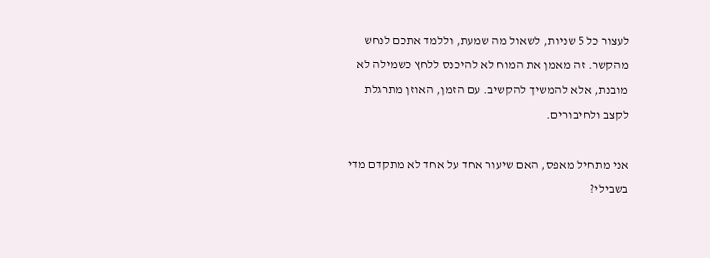לעצור כל 5 שניות, לשאול מה שמעת, וללמד אתכם לנחש מהקשר. זה מאמן את המוח לא להיכנס ללחץ כשמילה לא מובנת, אלא להמשיך להקשיב. עם הזמן, האוזן מתרגלת לקצב ולחיבורים.

אני מתחיל מאפס, האם שיעור אחד על אחד לא מתקדם מדי בשבילי?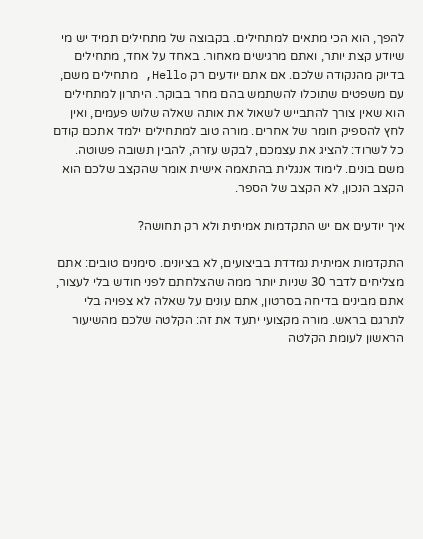להפך, הוא הכי מתאים למתחילים. בקבוצה של מתחילים תמיד יש מי שיודע קצת יותר, ואתם מרגישים מאחור. באחד על אחד, מתחילים בדיוק מהנקודה שלכם. אם אתם יודעים רק Hello, מתחילים משם, עם משפטים שתוכלו להשתמש בהם מחר בבוקר. היתרון למתחילים הוא שאין צורך להתבייש לשאול את אותה שאלה שלוש פעמים, ואין לחץ להספיק חומר של אחרים. מורה טוב למתחילים ילמד אתכם קודם כל לשרוד: להציג את עצמכם, לבקש עזרה, להבין תשובה פשוטה. משם בונים. לימוד אנגלית בהתאמה אישית אומר שהקצב שלכם הוא הקצב הנכון, לא הקצב של הספר.

איך יודעים אם יש התקדמות אמיתית ולא רק תחושה?

התקדמות אמיתית נמדדת בביצועים, לא בציונים. סימנים טובים: אתם מצליחים לדבר 30 שניות יותר ממה שהצלחתם לפני חודש בלי לעצור, אתם מבינים בדיחה בסרטון, אתם עונים על שאלה לא צפויה בלי לתרגם בראש. מורה מקצועי יתעד את זה: הקלטה שלכם מהשיעור הראשון לעומת הקלטה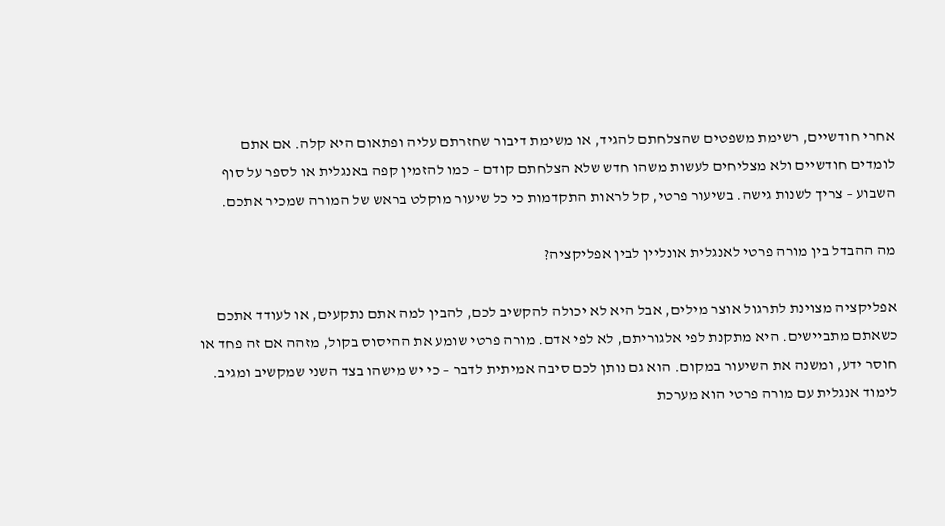אחרי חודשיים, רשימת משפטים שהצלחתם להגיד, או משימת דיבור שחזרתם עליה ופתאום היא קלה. אם אתם לומדים חודשיים ולא מצליחים לעשות משהו חדש שלא הצלחתם קודם – כמו להזמין קפה באנגלית או לספר על סוף השבוע – צריך לשנות גישה. בשיעור פרטי, קל לראות התקדמות כי כל שיעור מוקלט בראש של המורה שמכיר אתכם.

מה ההבדל בין מורה פרטי לאנגלית אונליין לבין אפליקציה?

אפליקציה מצוינת לתרגול אוצר מילים, אבל היא לא יכולה להקשיב לכם, להבין למה אתם נתקעים, או לעודד אתכם כשאתם מתביישים. היא מתקנת לפי אלגוריתם, לא לפי אדם. מורה פרטי שומע את ההיסוס בקול, מזהה אם זה פחד או חוסר ידע, ומשנה את השיעור במקום. הוא גם נותן לכם סיבה אמיתית לדבר – כי יש מישהו בצד השני שמקשיב ומגיב. לימוד אנגלית עם מורה פרטי הוא מערכת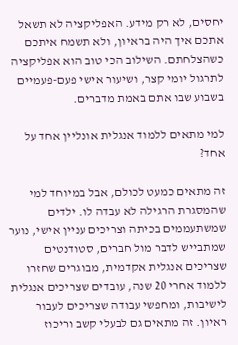יחסים, לא רק מידע. האפליקציה לא תשאל אתכם איך היה בראיון, ולא תשמח איתכם כשהצלחתם. השילוב הכי טוב הוא אפליקציה לתרגול יומי קצר, ושיעור אישי פעם-פעמיים בשבוע שבו אתם באמת מדברים.

למי מתאים ללמוד אנגלית אונליין אחד על אחד?

זה מתאים כמעט לכולם, אבל במיוחד למי שהמסגרת הרגילה לא עבדה לו. ילדים שמשתעממים בכיתה וצריכים עניין אישי, נוער שמתבייש לדבר מול חברים, סטודנטים שצריכים אנגלית אקדמית, מבוגרים שחזרו ללמוד אחרי 20 שנה, עובדים שצריכים אנגלית לישיבות, ומחפשי עבודה שצריכים לעבור ראיון. זה מתאים גם לבעלי קשב וריכוז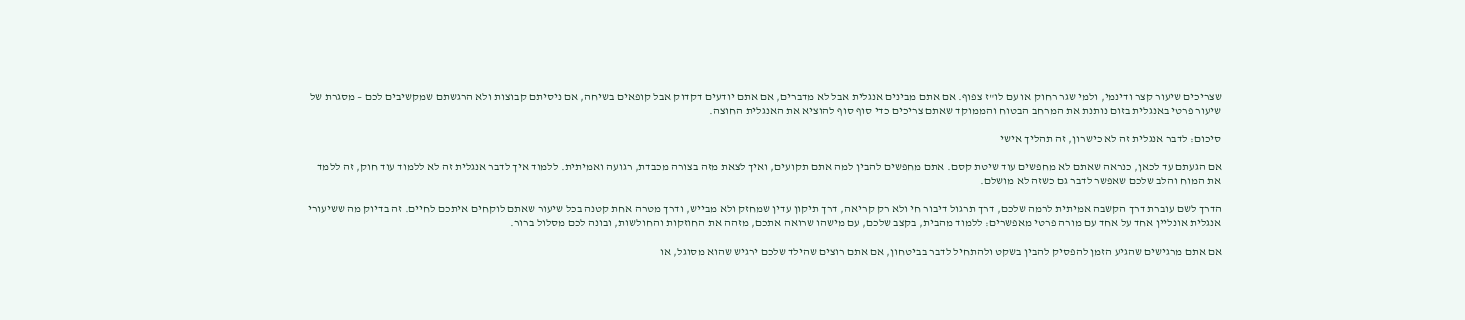שצריכים שיעור קצר ודינמי, ולמי שגר רחוק או עם לו"ז צפוף. אם אתם מבינים אנגלית אבל לא מדברים, אם אתם יודעים דקדוק אבל קופאים בשיחה, אם ניסיתם קבוצות ולא הרגשתם שמקשיבים לכם – מסגרת של שיעור פרטי באנגלית בזום נותנת את המרחב הבטוח והממוקד שאתם צריכים כדי סוף סוף להוציא את האנגלית החוצה.

סיכום: לדבר אנגלית זה לא כישרון, זה תהליך אישי

אם הגעתם עד לכאן, כנראה שאתם לא מחפשים עוד שיטת קסם. אתם מחפשים להבין למה אתם תקועים, ואיך לצאת מזה בצורה מכבדת, רגועה ואמיתית. ללמוד איך לדבר אנגלית זה לא ללמוד עוד חוק, זה ללמד את המוח והלב שלכם שאפשר לדבר גם כשזה לא מושלם.

הדרך לשם עוברת דרך הקשבה אמיתית לרמה שלכם, דרך תרגול דיבור חי ולא רק קריאה, דרך תיקון עדין שמחזק ולא מבייש, ודרך מטרה אחת קטנה בכל שיעור שאתם לוקחים איתכם לחיים. זה בדיוק מה ששיעורי אנגלית אונליין אחד על אחד עם מורה פרטי מאפשרים: ללמוד מהבית, בקצב שלכם, עם מישהו שרואה אתכם, מזהה את החוזקות והחולשות, ובונה לכם מסלול ברור.

אם אתם מרגישים שהגיע הזמן להפסיק להבין בשקט ולהתחיל לדבר בביטחון, אם אתם רוצים שהילד שלכם ירגיש שהוא מסוגל, או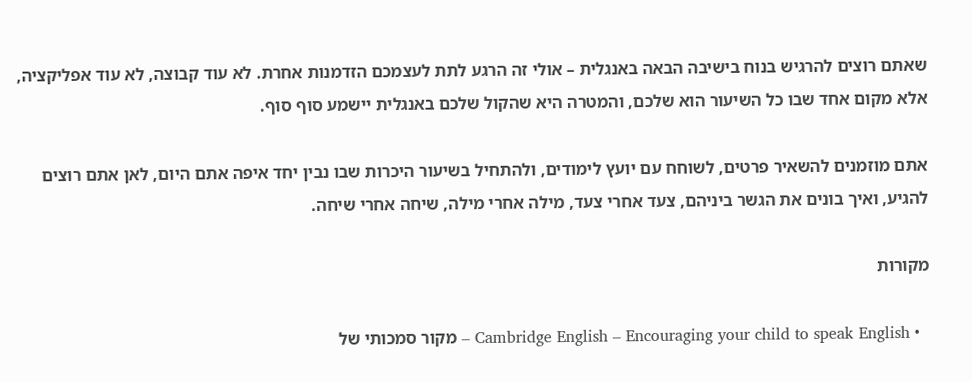שאתם רוצים להרגיש בנוח בישיבה הבאה באנגלית – אולי זה הרגע לתת לעצמכם הזדמנות אחרת. לא עוד קבוצה, לא עוד אפליקציה, אלא מקום אחד שבו כל השיעור הוא שלכם, והמטרה היא שהקול שלכם באנגלית יישמע סוף סוף.

אתם מוזמנים להשאיר פרטים, לשוחח עם יועץ לימודים, ולהתחיל בשיעור היכרות שבו נבין יחד איפה אתם היום, לאן אתם רוצים להגיע, ואיך בונים את הגשר ביניהם, צעד אחרי צעד, מילה אחרי מילה, שיחה אחרי שיחה.

מקורות

  • Cambridge English – Encouraging your child to speak English – מקור סמכותי של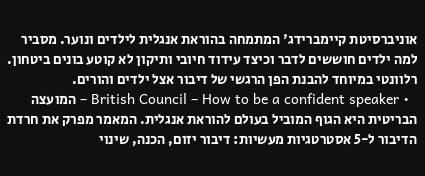אוניברסיטת קיימברידג' המתמחה בהוראת אנגלית לילדים ונוער. מסביר למה ילדים חוששים לדבר וכיצד עידוד חיובי ותיקון לא קוטע בונים ביטחון. רלוונטי במיוחד להבנת הפן הרגשי של דיבור אצל ילדים והורים.
  • British Council – How to be a confident speaker – המועצה הבריטית היא הגוף המוביל בעולם להוראת אנגלית. המאמר מפרק את חרדת הדיבור ל-5 אסטרטגיות מעשיות: דיבור יזום, הכנה, שינוי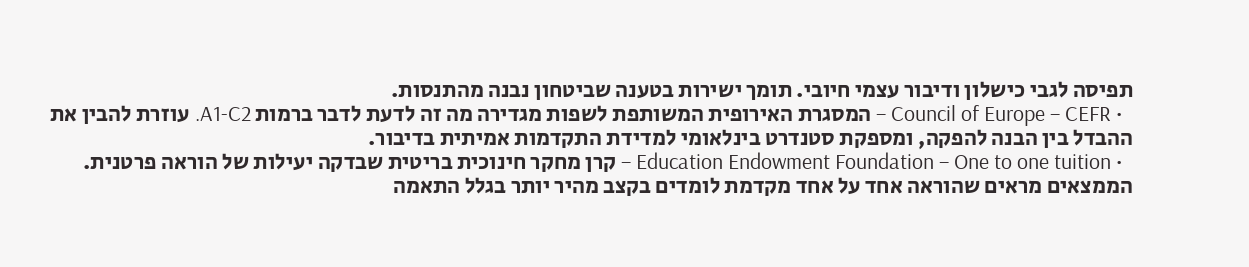תפיסה לגבי כישלון ודיבור עצמי חיובי. תומך ישירות בטענה שביטחון נבנה מהתנסות.
  • Council of Europe – CEFR – המסגרת האירופית המשותפת לשפות מגדירה מה זה לדעת לדבר ברמות A1-C2. עוזרת להבין את ההבדל בין הבנה להפקה, ומספקת סטנדרט בינלאומי למדידת התקדמות אמיתית בדיבור.
  • Education Endowment Foundation – One to one tuition – קרן מחקר חינוכית בריטית שבדקה יעילות של הוראה פרטנית. הממצאים מראים שהוראה אחד על אחד מקדמת לומדים בקצב מהיר יותר בגלל התאמה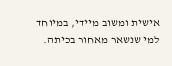אישית ומשוב מיידי, במיוחד למי שנשאר מאחור בכיתה.